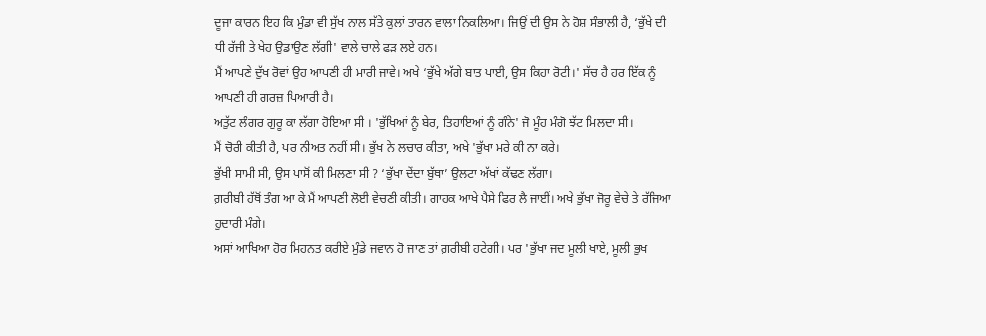ਦੂਜਾ ਕਾਰਨ ਇਹ ਕਿ ਮੁੰਡਾ ਵੀ ਸੁੱਖ ਨਾਲ ਸੱਤੇ ਕੁਲਾਂ ਤਾਰਨ ਵਾਲਾ ਨਿਕਲਿਆ। ਜਿਉਂ ਦੀ ਉਸ ਨੇ ਹੋਸ਼ ਸੰਭਾਲੀ ਹੈ, ‘ਭੁੱਖੇ ਦੀ ਧੀ ਰੱਜੀ ਤੇ ਖੇਹ ਉਡਾਉਣ ਲੱਗੀ' ਵਾਲੇ ਚਾਲੇ ਫੜ ਲਏ ਹਨ।
ਮੈਂ ਆਪਣੇ ਦੁੱਖ ਰੋਵਾਂ ਉਹ ਆਪਣੀ ਹੀ ਮਾਰੀ ਜਾਵੇ। ਅਖੇ ‘ਭੁੱਖੇ ਅੱਗੇ ਬਾਤ ਪਾਈ, ਉਸ ਕਿਹਾ ਰੋਟੀ।' ਸੱਚ ਹੈ ਹਰ ਇੱਕ ਨੂੰ ਆਪਣੀ ਹੀ ਗਰਜ਼ ਪਿਆਰੀ ਹੈ।
ਅਤੁੱਟ ਲੰਗਰ ਗੁਰੂ ਕਾ ਲੱਗਾ ਹੋਇਆ ਸੀ । 'ਭੁੱਖਿਆਂ ਨੂੰ ਬੇਰ, ਤਿਹਾਇਆਂ ਨੂੰ ਗੰਨੇ' ਜੋ ਮੂੰਹ ਮੰਗੋ ਝੱਟ ਮਿਲਦਾ ਸੀ।
ਮੈਂ ਚੋਰੀ ਕੀਤੀ ਹੈ, ਪਰ ਨੀਅਤ ਨਹੀਂ ਸੀ। ਭੁੱਖ ਨੇ ਲਚਾਰ ਕੀਤਾ, ਅਖੇ 'ਭੁੱਖਾ ਮਰੇ ਕੀ ਨਾ ਕਰੇ।
ਭੁੱਖੀ ਸਾਮੀ ਸੀ, ਉਸ ਪਾਸੋਂ ਕੀ ਮਿਲਣਾ ਸੀ ? ‘ਭੁੱਖਾ ਦੇਂਦਾ ਬੁੱਥਾ’ ਉਲਟਾ ਅੱਖਾਂ ਕੱਢਣ ਲੱਗਾ।
ਗ਼ਰੀਬੀ ਹੱਥੋਂ ਤੰਗ ਆ ਕੇ ਮੈਂ ਆਪਣੀ ਲੋਈ ਵੇਚਣੀ ਕੀਤੀ। ਗਾਹਕ ਆਖੇ ਪੈਸੇ ਫਿਰ ਲੈ ਜਾਈਂ। ਅਖੇ ਭੁੱਖਾ ਜੋਰੂ ਵੇਚੇ ਤੇ ਰੱਜਿਆ ਹੁਦਾਰੀ ਮੰਗੇ।
ਅਸਾਂ ਆਖਿਆ ਹੋਰ ਮਿਹਨਤ ਕਰੀਏ ਮੁੰਡੇ ਜਵਾਨ ਹੋ ਜਾਣ ਤਾਂ ਗ਼ਰੀਬੀ ਹਟੇਗੀ। ਪਰ 'ਭੁੱਖਾ ਜਦ ਮੂਲੀ ਖਾਏ, ਮੂਲੀ ਭੁਖ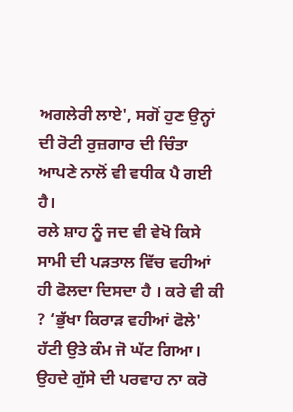ਅਗਲੇਰੀ ਲਾਏ', ਸਗੋਂ ਹੁਣ ਉਨ੍ਹਾਂ ਦੀ ਰੋਟੀ ਰੁਜ਼ਗਾਰ ਦੀ ਚਿੰਤਾ ਆਪਣੇ ਨਾਲੋਂ ਵੀ ਵਧੀਕ ਪੈ ਗਈ ਹੈ।
ਰਲੇ ਸ਼ਾਹ ਨੂੰ ਜਦ ਵੀ ਵੇਖੋ ਕਿਸੇ ਸਾਮੀ ਦੀ ਪੜਤਾਲ ਵਿੱਚ ਵਹੀਆਂ ਹੀ ਫੋਲਦਾ ਦਿਸਦਾ ਹੈ । ਕਰੇ ਵੀ ਕੀ ? ‘ਭੁੱਖਾ ਕਿਰਾੜ ਵਹੀਆਂ ਫੋਲੇ' ਹੱਟੀ ਉਤੇ ਕੰਮ ਜੋ ਘੱਟ ਗਿਆ।
ਉਹਦੇ ਗੁੱਸੇ ਦੀ ਪਰਵਾਹ ਨਾ ਕਰੋ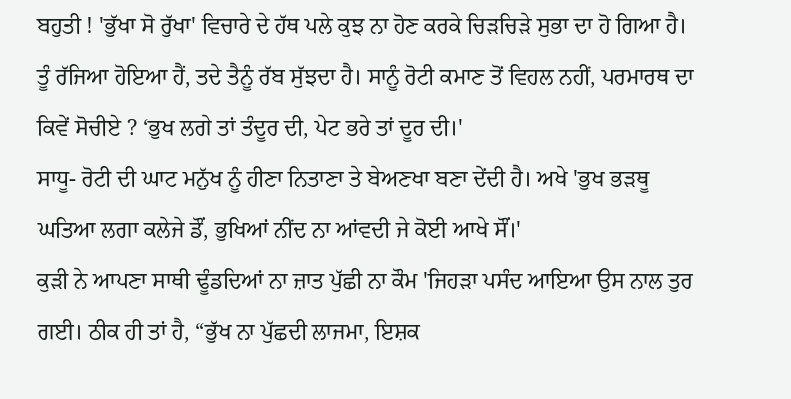ਬਹੁਤੀ ! 'ਭੁੱਖਾ ਸੋ ਰੁੱਖਾ' ਵਿਚਾਰੇ ਦੇ ਹੱਥ ਪਲੇ ਕੁਝ ਨਾ ਹੋਣ ਕਰਕੇ ਚਿੜਚਿੜੇ ਸੁਭਾ ਦਾ ਹੋ ਗਿਆ ਹੈ।
ਤੂੰ ਰੱਜਿਆ ਹੋਇਆ ਹੈਂ, ਤਦੇ ਤੈਨੂੰ ਰੱਬ ਸੁੱਝਦਾ ਹੈ। ਸਾਨੂੰ ਰੋਟੀ ਕਮਾਣ ਤੋਂ ਵਿਹਲ ਨਹੀਂ, ਪਰਮਾਰਥ ਦਾ ਕਿਵੇਂ ਸੋਚੀਏ ? ‘ਭੁਖ ਲਗੇ ਤਾਂ ਤੰਦੂਰ ਦੀ, ਪੇਟ ਭਰੇ ਤਾਂ ਦੂਰ ਦੀ।'
ਸਾਧੂ- ਰੋਟੀ ਦੀ ਘਾਟ ਮਨੁੱਖ ਨੂੰ ਹੀਣਾ ਨਿਤਾਣਾ ਤੇ ਬੇਅਣਖਾ ਬਣਾ ਦੇਂਦੀ ਹੈ। ਅਖੇ 'ਭੁਖ ਭੜਥੂ ਘਤਿਆ ਲਗਾ ਕਲੇਜੇ ਡੌਂ, ਭੁਖਿਆਂ ਨੀਂਦ ਨਾ ਆਂਵਦੀ ਜੇ ਕੋਈ ਆਖੇ ਸੌਂ।'
ਕੁੜੀ ਨੇ ਆਪਣਾ ਸਾਥੀ ਢੂੰਡਦਿਆਂ ਨਾ ਜ਼ਾਤ ਪੁੱਛੀ ਨਾ ਕੌਮ 'ਜਿਹੜਾ ਪਸੰਦ ਆਇਆ ਉਸ ਨਾਲ ਤੁਰ ਗਈ। ਠੀਕ ਹੀ ਤਾਂ ਹੈ, “ਭੁੱਖ ਨਾ ਪੁੱਛਦੀ ਲਾਜਮਾ, ਇਸ਼ਕ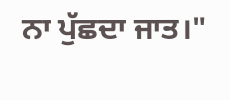ਨਾ ਪੁੱਛਦਾ ਜਾਤ।"